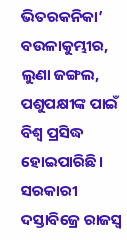ଭିତରକନିକା’ ବଉଳାକୁମ୍ଭୀର, ଲୁଣା ଜଙ୍ଗଲ, ପଶୁପକ୍ଷୀଙ୍କ ପାଇଁ ବିଶ୍ଵ ପ୍ରସିଦ୍ଧ ହୋଇପାରିଛି। ସରକାରୀ ଦସ୍ତାବିଜ୍ରେ ରାଜସ୍ବ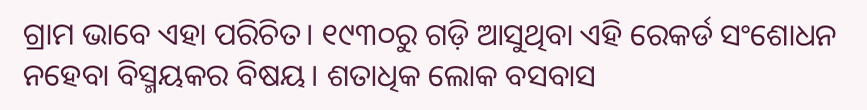ଗ୍ରାମ ଭାବେ ଏହା ପରିଚିତ। ୧୯୩୦ରୁ ଗଡ଼ି ଆସୁଥିବା ଏହି ରେକର୍ଡ ସଂଶୋଧନ ନହେବା ବିସ୍ମୟକର ବିଷୟ। ଶତାଧିକ ଲୋକ ବସବାସ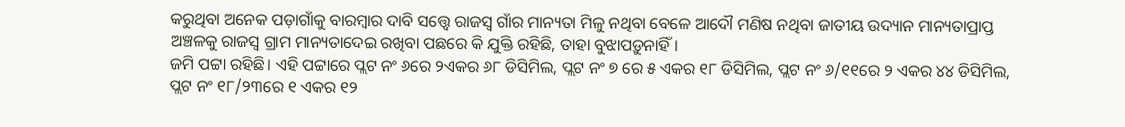କରୁଥିବା ଅନେକ ପଡ଼ାଗାଁକୁ ବାରମ୍ବାର ଦାବି ସତ୍ତ୍ବେ ରାଜସ୍ବ ଗାଁର ମାନ୍ୟତା ମିଳୁ ନଥିବା ବେଳେ ଆଦୌ ମଣିଷ ନଥିବା ଜାତୀୟ ଉଦ୍ୟାନ ମାନ୍ୟତାପ୍ରାପ୍ତ ଅଞ୍ଚଳକୁ ରାଜସ୍ବ ଗ୍ରାମ ମାନ୍ୟତାଦେଇ ରଖିବା ପଛରେ କି ଯୁକ୍ତି ରହିଛି, ତାହା ବୁଝାପଡ଼ୁନାହିଁ।
ଜମି ପଟ୍ଟା ରହିଛି। ଏହି ପଟ୍ଟାରେ ପ୍ଲଟ ନଂ ୬ରେ ୨ଏକର ୬୮ ଡିସିମିଲ, ପ୍ଲଟ ନଂ ୭ ରେ ୫ ଏକର ୧୮ ଡିସିମିଲ, ପ୍ଲଟ ନଂ ୬/୧୧ରେ ୨ ଏକର ୪୪ ଡିସିମିଲ, ପ୍ଲଟ ନଂ ୧୮/୨୩ରେ ୧ ଏକର ୧୨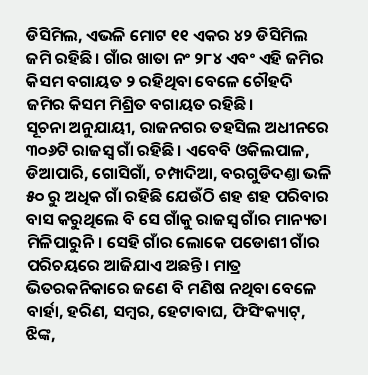ଡିସିମିଲ, ଏଭଳି ମୋଟ ୧୧ ଏକର ୪୨ ଡିସିମିଲ ଜମି ରହିଛି। ଗାଁର ଖାତା ନଂ ୨୮୪ ଏବଂ ଏହି ଜମିର କିସମ ବଗାୟତ ୨ ରହିଥିବା ବେଳେ ଚୌହଦି ଜମିର କିସମ ମିଶ୍ରିତ ବଗାୟତ ରହିଛି।
ସୂଚନା ଅନୁଯାୟୀ, ରାଜନଗର ତହସିଲ ଅଧୀନରେ ୩୦୬ଟି ରାଜସ୍ବ ଗାଁ ରହିଛି। ଏବେବି ଓକିଲପାଳ, ଡିଆପାରି, ଗୋସିଗାଁ, ଚମ୍ପାଦିଆ, ବରଗୁଡିଦଣ୍ତା ଭଳି ୫୦ ରୁ ଅଧିକ ଗାଁ ରହିଛି ଯେଉଁଠି ଶହ ଶହ ପରିବାର ବାସ କରୁଥିଲେ ବି ସେ ଗାଁକୁ ରାଜସ୍ବ ଗାଁର ମାନ୍ୟତା ମିଳିପାରୁନି। ସେହି ଗାଁର ଲୋକେ ପଡୋଶୀ ଗାଁର ପରିଚୟରେ ଆଜିଯାଏ ଅଛନ୍ତି। ମାତ୍ର ଭିତରକନିକାରେ ଜଣେ ବି ମଣିଷ ନଥିବା ବେଳେ ବାର୍ହା, ହରିଣ, ସମ୍ବର, ହେଟାବାଘ, ଫିସିଂକ୍ୟାଟ୍, ଝିଙ୍କ,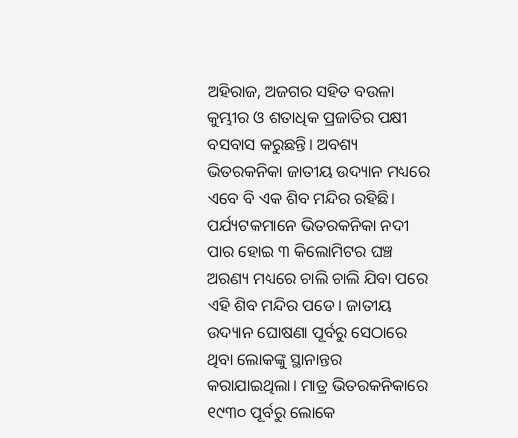ଅହିରାଜ, ଅଜଗର ସହିତ ବଉଳା କୁମ୍ଭୀର ଓ ଶତାଧିକ ପ୍ରଜାତିର ପକ୍ଷୀ ବସବାସ କରୁଛନ୍ତି। ଅବଶ୍ୟ ଭିତରକନିକା ଜାତୀୟ ଉଦ୍ୟାନ ମଧ୍ୟରେ ଏବେ ବି ଏକ ଶିବ ମନ୍ଦିର ରହିଛି। ପର୍ଯ୍ୟଟକମାନେ ଭିତରକନିକା ନଦୀ ପାର ହୋଇ ୩ କିଲୋମିଟର ଘଞ୍ଚ ଅରଣ୍ୟ ମଧ୍ୟରେ ଚାଲି ଚାଲି ଯିବା ପରେ ଏହି ଶିବ ମନ୍ଦିର ପଡେ। ଜାତୀୟ ଉଦ୍ୟାନ ଘୋଷଣା ପୂର୍ବରୁ ସେଠାରେ ଥିବା ଲୋକଙ୍କୁ ସ୍ଥାନାନ୍ତର କରାଯାଇଥିଲା। ମାତ୍ର ଭିତରକନିକାରେ ୧୯୩୦ ପୂର୍ବରୁ ଲୋକେ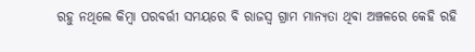ରହୁ ନଥିଲେ କିମ୍ବା ପରବର୍ତ୍ତୀ ସମୟରେ ବି ରାଜସ୍ବ ଗ୍ରାମ ମାନ୍ୟତା ଥିବା ଅଞ୍ଚଳରେ କେହି ରହି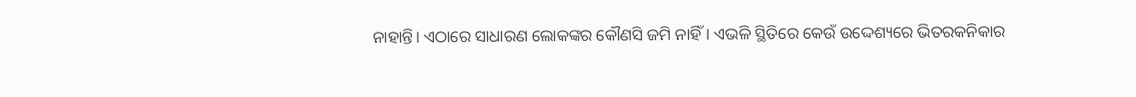ନାହାନ୍ତି। ଏଠାରେ ସାଧାରଣ ଲୋକଙ୍କର କୌଣସି ଜମି ନାହିଁ। ଏଭଳି ସ୍ଥିତିରେ କେଉଁ ଉଦ୍ଦେଶ୍ୟରେ ଭିତରକନିକାର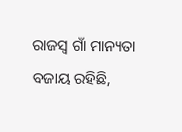ରାଜସ୍ବ ଗାଁ ମାନ୍ୟତା ବଜାୟ ରହିଛି,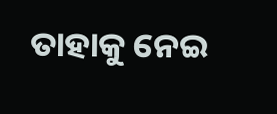ତାହାକୁ ନେଇ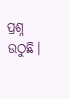ପ୍ରଶ୍ନ ଉଠୁଛି।